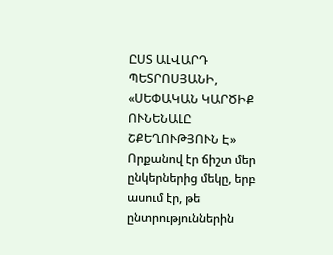ԸՍՏ ԱԼՎԱՐԴ ՊԵՏՐՈՍՅԱՆԻ, «ՍԵՓԱԿԱՆ ԿԱՐԾԻՔ ՈՒՆԵՆԱԼԸ ՇՔԵՂՈՒԹՅՈՒՆ Է»
Որքանով էր ճիշտ մեր ընկերներից մեկը, երբ ասում էր, թե ընտրություններին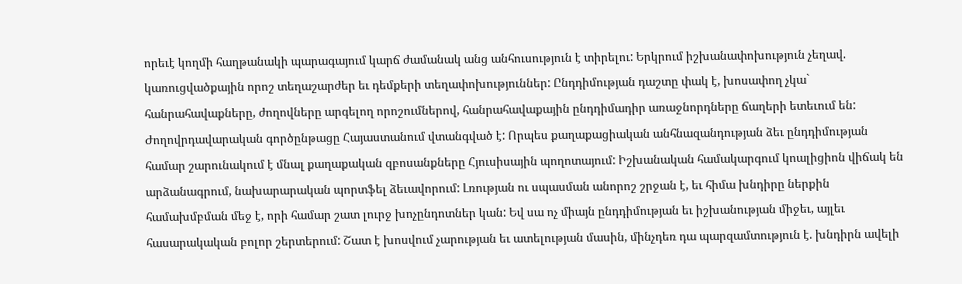որեւէ կողմի հաղթանակի պարագայում կարճ ժամանակ անց անհուսություն է տիրելու: Երկրում իշխանափոխություն չեղավ. կառուցվածքային որոշ տեղաշարժեր եւ դեմքերի տեղափոխություններ: Ընդդիմության դաշտը փակ է, խոսափող չկա` հանրահավաքները, ժողովները արգելող որոշումներով, հանրահավաքային ընդդիմադիր առաջնորդները ճաղերի ետեւում են: Ժողովրդավարական գործընթացը Հայաստանում վտանգված է: Որպես քաղաքացիական անհնազանդության ձեւ ընդդիմության համար շարունակում է մնալ քաղաքական զբոսանքները Հյուսիսային պողոտայում: Իշխանական համակարգում կոալիցիոն վիճակ են արձանագրում, նախարարական պորտֆել ձեւավորում: Լռության ու սպասման անորոշ շրջան է, եւ հիմա խնդիրը ներքին համախմբման մեջ է, որի համար շատ լուրջ խոչընդոտներ կան: Եվ սա ոչ միայն ընդդիմության եւ իշխանության միջեւ, այլեւ հասարակական բոլոր շերտերում: Շատ է խոսվում չարության եւ ատելության մասին, մինչդեռ դա պարզամտություն է. խնդիրն ավելի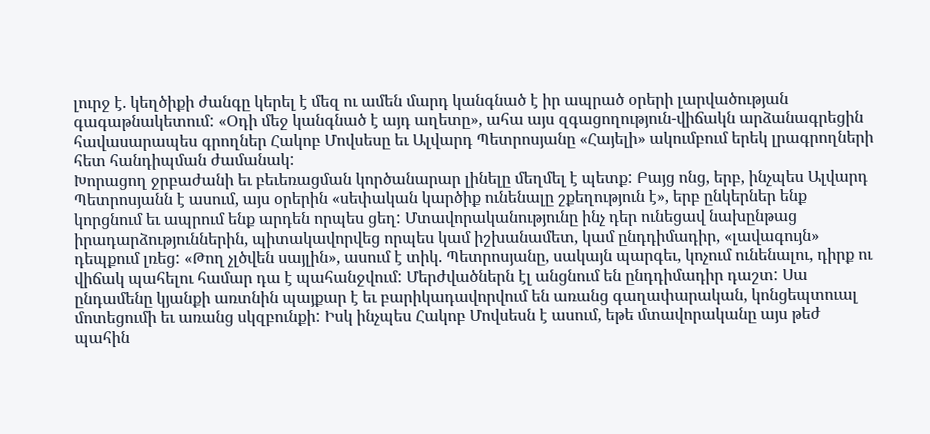լուրջ է. կեղծիքի ժանգը կերել է մեզ ու ամեն մարդ կանգնած է իր ապրած օրերի լարվածության գագաթնակետում: «Օդի մեջ կանգնած է այդ աղետը», ահա այս զգացողություն-վիճակն արձանագրեցին հավասարապես գրողներ Հակոբ Մովսեսը եւ Ալվարդ Պետրոսյանը «Հայելի» ակումբում երեկ լրագրողների հետ հանդիպման ժամանակ:
Խորացող ջրբաժանի եւ բեւեռացման կործանարար լինելը մեղմել է պետք: Բայց ոնց, երբ, ինչպես Ալվարդ Պետրոսյանն է ասում, այս օրերին «սեփական կարծիք ունենալը շքեղություն է», երբ ընկերներ ենք կորցնում եւ ապրում ենք արդեն որպես ցեղ: Մտավորականությունը ինչ դեր ունեցավ նախընթաց իրադարձություններին, պիտակավորվեց որպես կամ իշխանամետ, կամ ընդդիմադիր, «լավագույն» դեպքում լռեց: «Թող չլծվեն սայլին», ասում է տիկ. Պետրոսյանը, սակայն պարգեւ, կոչում ունենալու, դիրք ու վիճակ պահելու համար դա է պահանջվում: Մերժվածներն էլ անցնում են ընդդիմադիր դաշտ: Սա ընդամենը կյանքի առտնին պայքար է եւ բարիկադավորվում են առանց գաղափարական, կոնցեպտուալ մոտեցումի եւ առանց սկզբունքի: Իսկ ինչպես Հակոբ Մովսեսն է ասում, եթե մտավորականը այս թեժ պահին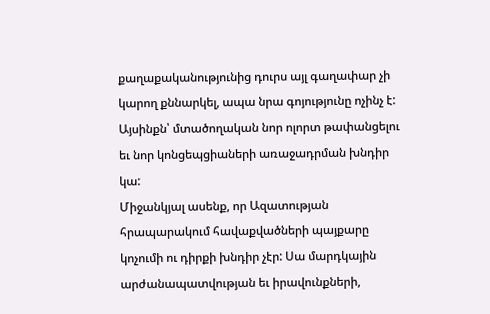քաղաքականությունից դուրս այլ գաղափար չի կարող քննարկել, ապա նրա գոյությունը ոչինչ է: Այսինքն՝ մտածողական նոր ոլորտ թափանցելու եւ նոր կոնցեպցիաների առաջադրման խնդիր կա:
Միջանկյալ ասենք, որ Ազատության հրապարակում հավաքվածների պայքարը կոչումի ու դիրքի խնդիր չէր: Սա մարդկային արժանապատվության եւ իրավունքների,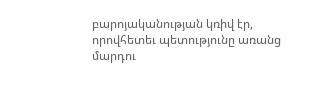բարոյականության կռիվ էր, որովհետեւ պետությունը առանց մարդու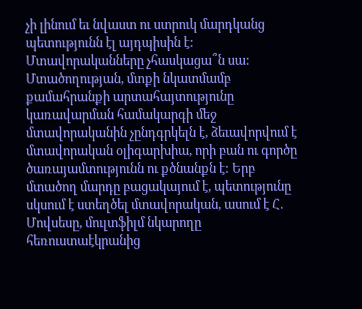չի լինում եւ նվաստ ու ստրուկ մարդկանց պետությունն էլ այդպիսին է: Մտավորականները չհասկացա՞ն սա:
Մտածողության, մտքի նկատմամբ քամահրանքի արտահայտությունը կառավարման համակարգի մեջ մտավորականին չընդգրկելն է, ձեւավորվում է մտավորական օլիգարխիա, որի բան ու գործը ծառայամտությունն ու քծնանքն է: Երբ մտածող մարդը բացակայում է, պետությունը սկսում է ստեղծել մտավորական, ասում է Հ. Մովսեսը, մուլտֆիլմ նկարողը հեռուստաէկրանից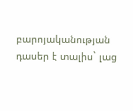բարոյականության դասեր է տալիս` լաց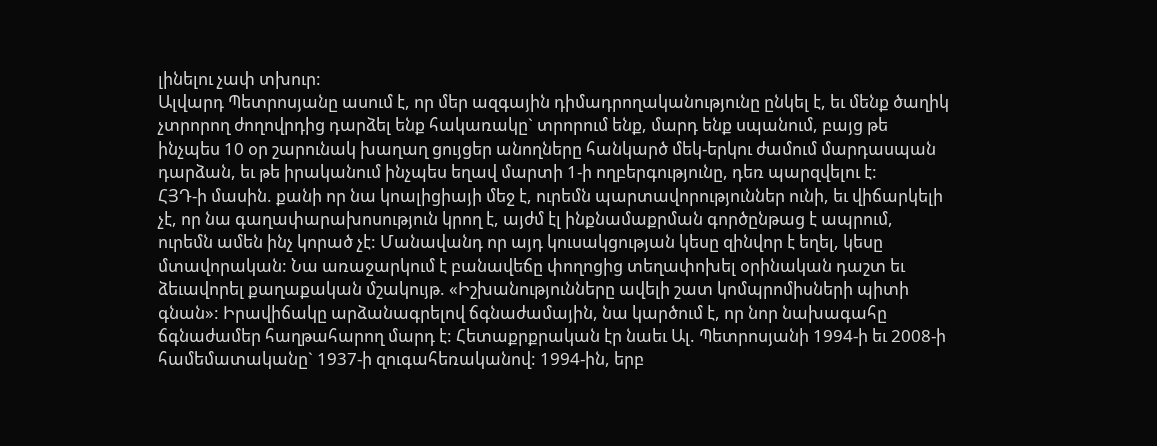լինելու չափ տխուր:
Ալվարդ Պետրոսյանը ասում է, որ մեր ազգային դիմադրողականությունը ընկել է, եւ մենք ծաղիկ չտրորող ժողովրդից դարձել ենք հակառակը` տրորում ենք, մարդ ենք սպանում, բայց թե ինչպես 10 օր շարունակ խաղաղ ցույցեր անողները հանկարծ մեկ-երկու ժամում մարդասպան դարձան, եւ թե իրականում ինչպես եղավ մարտի 1-ի ողբերգությունը, դեռ պարզվելու է:
ՀՅԴ-ի մասին. քանի որ նա կոալիցիայի մեջ է, ուրեմն պարտավորություններ ունի, եւ վիճարկելի չէ, որ նա գաղափարախոսություն կրող է, այժմ էլ ինքնամաքրման գործընթաց է ապրում, ուրեմն ամեն ինչ կորած չէ: Մանավանդ որ այդ կուսակցության կեսը զինվոր է եղել, կեսը մտավորական: Նա առաջարկում է բանավեճը փողոցից տեղափոխել օրինական դաշտ եւ ձեւավորել քաղաքական մշակույթ. «Իշխանությունները ավելի շատ կոմպրոմիսների պիտի գնան»: Իրավիճակը արձանագրելով ճգնաժամային, նա կարծում է, որ նոր նախագահը ճգնաժամեր հաղթահարող մարդ է: Հետաքրքրական էր նաեւ Ալ. Պետրոսյանի 1994-ի եւ 2008-ի համեմատականը` 1937-ի զուգահեռականով: 1994-ին, երբ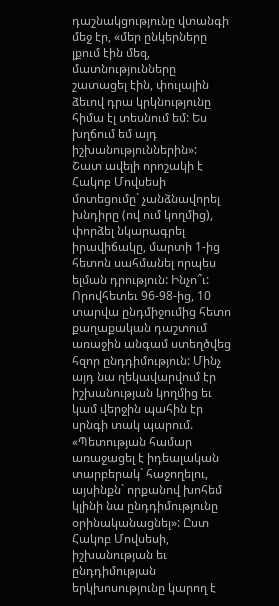դաշնակցությունը վտանգի մեջ էր, «մեր ընկերները լքում էին մեզ, մատնությունները շատացել էին, փուլային ձեւով դրա կրկնությունը հիմա էլ տեսնում եմ: Ես խղճում եմ այդ իշխանություններին»:
Շատ ավելի որոշակի է Հակոբ Մովսեսի մոտեցումը` չանձնավորել խնդիրը (ով ում կողմից), փորձել նկարագրել իրավիճակը, մարտի 1-ից հետոն սահմանել որպես ելման դրություն: Ինչո՞ւ: Որովհետեւ 96-98-ից, 10 տարվա ընդմիջումից հետո քաղաքական դաշտում առաջին անգամ ստեղծվեց հզոր ընդդիմություն: Մինչ այդ նա ղեկավարվում էր իշխանության կողմից եւ կամ վերջին պահին էր սրնգի տակ պարում. «Պետության համար առաջացել է իդեալական տարբերակ` հաջողելու, այսինքն` որքանով խոհեմ կլինի նա ընդդիմությունը օրինականացնել»: Ըստ Հակոբ Մովսեսի, իշխանության եւ ընդդիմության երկխոսությունը կարող է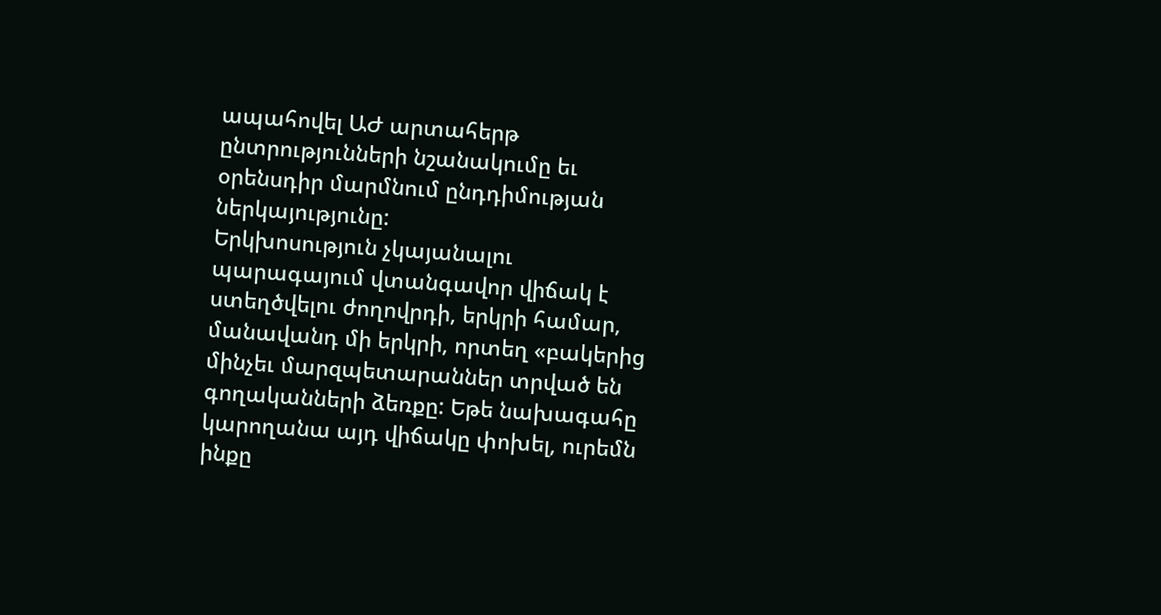ապահովել ԱԺ արտահերթ ընտրությունների նշանակումը եւ օրենսդիր մարմնում ընդդիմության ներկայությունը:
Երկխոսություն չկայանալու պարագայում վտանգավոր վիճակ է ստեղծվելու ժողովրդի, երկրի համար, մանավանդ մի երկրի, որտեղ «բակերից մինչեւ մարզպետարաններ տրված են գողականների ձեռքը: Եթե նախագահը կարողանա այդ վիճակը փոխել, ուրեմն ինքը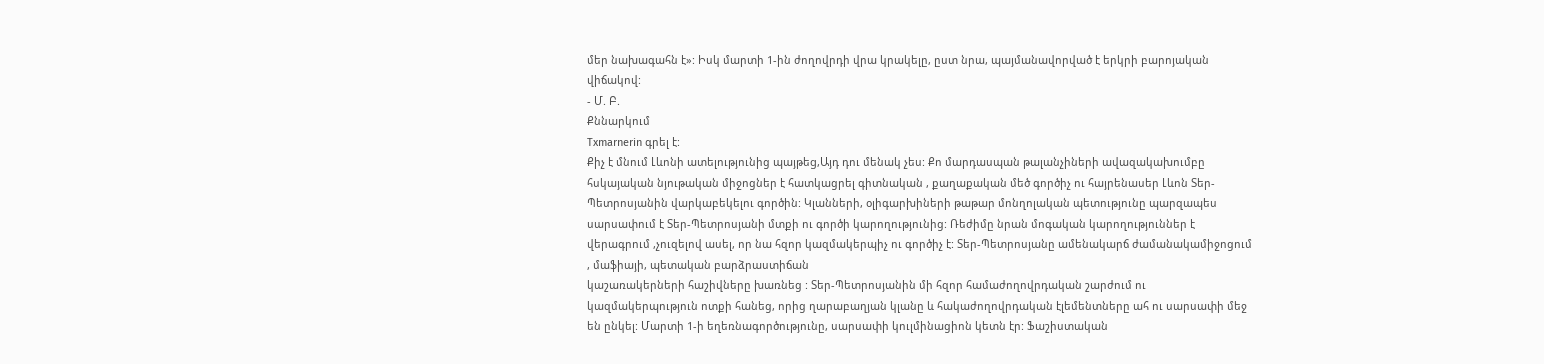մեր նախագահն է»: Իսկ մարտի 1-ին ժողովրդի վրա կրակելը, ըստ նրա, պայմանավորված է երկրի բարոյական վիճակով:
- Մ. Բ.
Քննարկում
Txmarnerin գրել է:
Քիչ է մնում Լևոնի ատելությունից պայթեg,Այդ դու մենակ չես: Քո մարդասպան թալանչիների ավազակախումբը հսկայական նյութական միջոցներ է հատկացրել գիտնական , քաղաքական մեծ գործիչ ու հայրենասեր Լևոն Տեր-Պետրոսյանին վարկաբեկելու գործին: Կլանների, օլիգարխիների թաթար մոնղոլական պետությունը պարզապես սարսափում է Տեր-Պետրոսյանի մտքի ու գործի կարողությունից: Ռեժիմը նրան մոգական կարողություններ է վերագրում ,չուզելով ասել, որ նա հզոր կազմակերպիչ ու գործիչ է: Տեր-Պետրոսյանը ամենակարճ ժամանակամիջոցում , մաֆիայի, պետական բարձրաստիճան
կաշառակերների հաշիվները խառնեց : Տեր-Պետրոսյանին մի հզոր համաժողովրդական շարժում ու կազմակերպություն ոտքի հանեց, որից ղարաբաղյան կլանը և հակաժողովրդական էլեմենտները ահ ու սարսափի մեջ են ընկել: Մարտի 1-ի եղեռնագործությունը, սարսափի կուլմինացիոն կետն էր: Ֆաշիստական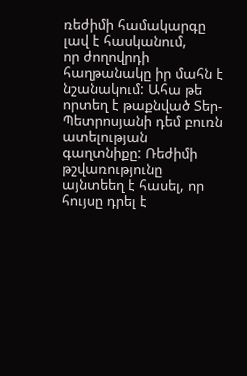ռեժիմի համակարգը լավ է հասկանում,
որ ժողովրդի հաղթանակը իր մահն է նշանակում: Ահա թե որտեղ է թաքնված Տեր-Պետրոսյանի դեմ բուռն ատելության գաղտնիքը: Ռեժիմի թշվառությունը այնտեեղ է հասել, որ հույսը դրել է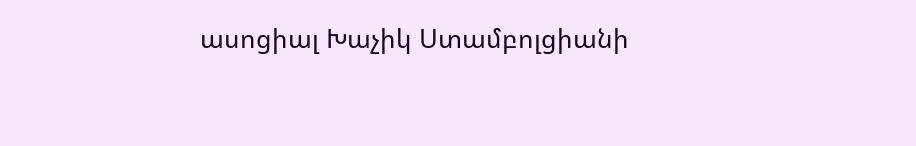ասոցիալ Խաչիկ Ստամբոլցիանի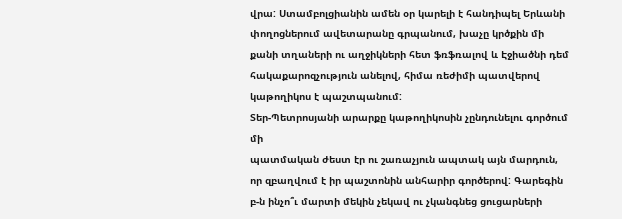վրա: Ստամբոլցիանին ամեն օր կարելի է հանդիպել Երևանի փողոցներում ավետարանը գրպանում, խաչը կրծքին մի քանի տղաների ու աղջիկների հետ ֆռֆռալով և Էջիածնի դեմ հակաքարոզչություն անելով, հիմա ռեժիմի պատվերով կաթողիկոս է պաշտպանում:
Տեր-Պետրոսյանի արարքը կաթողիկոսին չընդունելու գործում մի
պատմական ժեստ էր ու շառաչյուն ապտակ այն մարդուն, որ զբաղվում է իր պաշտոնին անհարիր գործերով: Գարեգին բ-ն ինչո՞ւ մարտի մեկին չեկավ ու չկանգնեց ցուցարների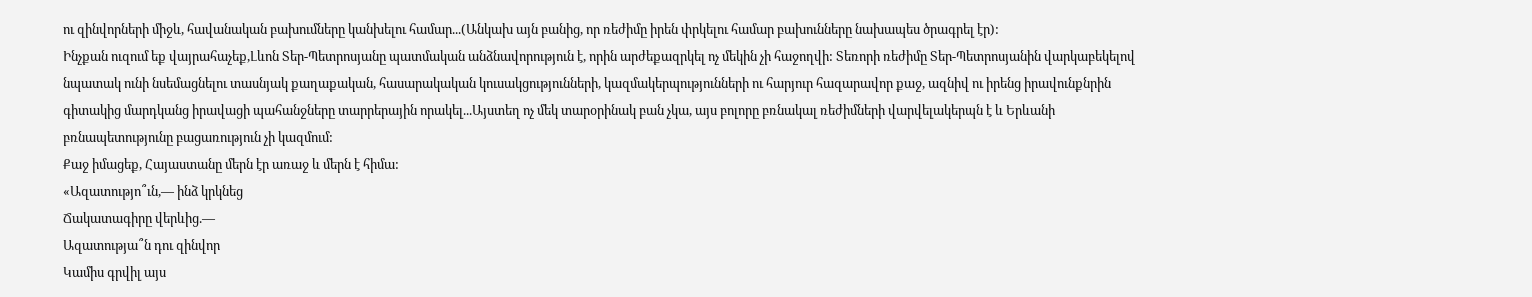ու զինվորների միջև, հավանական բախումները կանխելու համար...(Անկախ այն բանից, որ ռեժիմը իրեն փրկելու համար բախունները նախապես ծրագրել էր):
Ինչքան ուզում եք վայրահաչեք,Լևոն Տեր-Պետրոսյանը պատմական անձնավորություն է, որին արժեքազրկել ոչ մեկին չի հաջողվի: Տեռորի ռեժիմը Տեր-Պետրոսյանին վարկաբեկելով նպատակ ունի նսեմացնելու տասնյակ քաղաքական, հասարակական կուսակցությունների, կազմակերպությունների ու հարյուր հազարավոր քաջ, ազնիվ ու իրենց իրավունքնրին գիտակից մարդկանց իրավացի պահանջները տարրերային որակել...Այստեղ ոչ մեկ տարօրինակ բան չկա, այս բոլորը բռնակալ ռեժիմների վարվելակերպն է և Երևանի բռնապետությունը բացառություն չի կազմում:
Քաջ իմացեք, Հայաստանը մերն էր առաջ և մերն է հիմա:
«Ազատությո՞ւն,— ինձ կրկնեց
Ճակատագիրը վերևից.—
Ազատությա՞ն դու զինվոր
Կամիս գրվիլ այս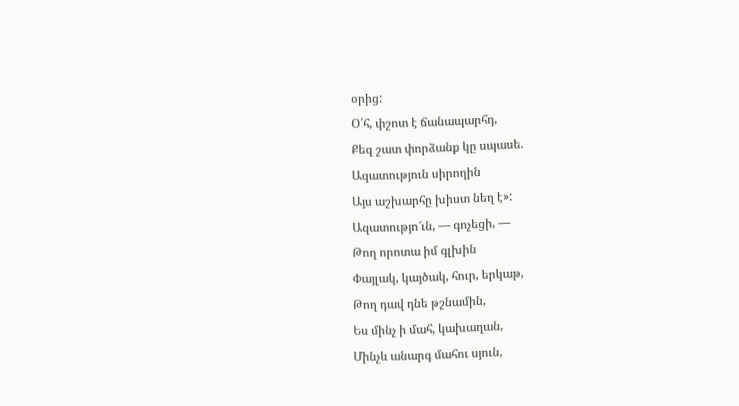օրից:
Օ՛հ, փշոտ է ճանապարհդ,
Քեզ շատ փորձանք կը սպասե.
Ազատություն սիրողին
Այս աշխարհը խիստ նեղ է»:
Ազատությո՜ւն, — գոչեցի, —
Թող որոտա իմ գլխին
Փայլակ, կայծակ, հուր, երկաթ,
Թող դավ դնե թշնամին,
Ես մինչ ի մահ, կախաղան,
Մինչև անարգ մահու սյուն,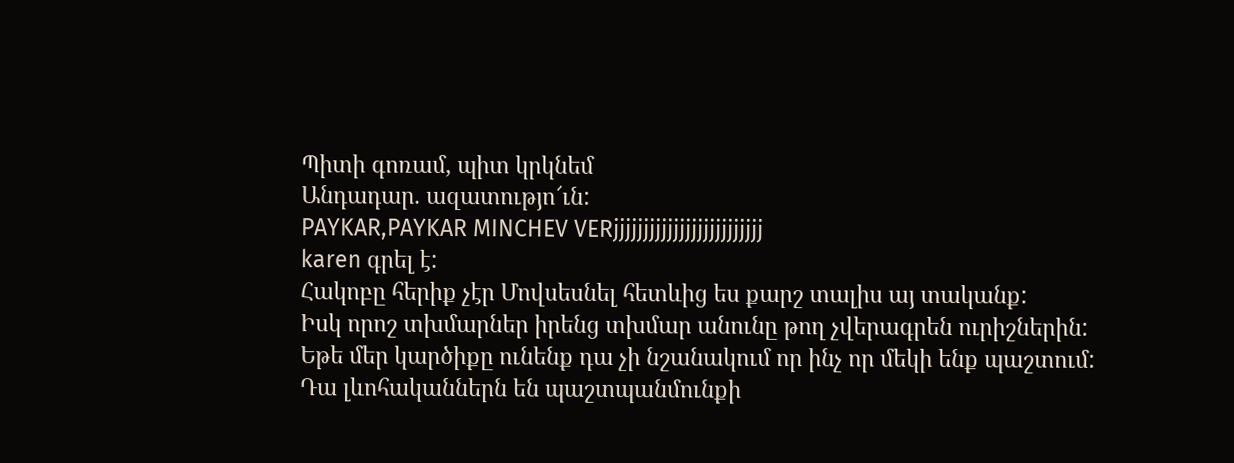Պիտի գոռամ, պիտ կրկնեմ
Անդադար. ազատությո՜ւն:
PAYKAR,PAYKAR MINCHEV VERjjjjjjjjjjjjjjjjjjjjjjjjj
karen գրել է:
Հակոբը հերիք չէր Մովսեսնել հետևից ես քարշ տալիս այ տականք:
Իսկ որոշ տխմարներ իրենց տխմար անունը թող չվերագրեն ուրիշներին:
Եթե մեր կարծիքը ունենք դա չի նշանակում որ ինչ որ մեկի ենք պաշտում:
Դա լևոհականներն են պաշտպանմունքի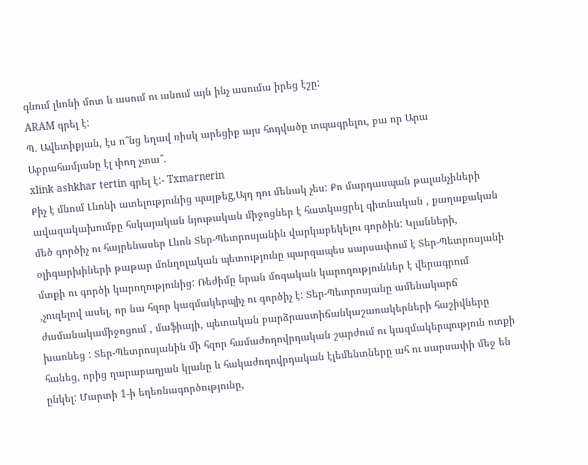գնում լևոնի մոտ և ասում ու անում այն ինչ ասումա իրեց էշը:
ARAM գրել է:
Պ. Ավետիքյան, էս ո՞նց եղավ ռիսկ արեցիք այս հոդվածը տպագրելու, բա որ Արա Աբրահամյանը էլ փող չտա՞.
xlink ashkhar tertin գրել է:- Txmarnerin
Քիչ է մնում Լևոնի ատելությունից պայթեg,Այդ դու մենակ չես: Քո մարդասպան թալանչիների ավազակախումբը հսկայական նյութական միջոցներ է հատկացրել գիտնական , քաղաքական մեծ գործիչ ու հայրենասեր Լևոն Տեր-Պետրոսյանին վարկաբեկելու գործին: Կլանների, օլիգարխիների թաթար մոնղոլական պետությունը պարզապես սարսափում է Տեր-Պետրոսյանի մտքի ու գործի կարողությունից: Ռեժիմը նրան մոգական կարողություններ է վերագրում ,չուզելով ասել, որ նա հզոր կազմակերպիչ ու գործիչ է: Տեր-Պետրոսյանը ամենակարճ ժամանակամիջոցում , մաֆիայի, պետական բարձրաստիճանկաշառակերների հաշիվները խառնեց : Տեր-Պետրոսյանին մի հզոր համաժողովրդական շարժում ու կազմակերպություն ոտքի հանեց, որից ղարաբաղյան կլանը և հակաժողովրդական էլեմենտները ահ ու սարսափի մեջ են ընկել: Մարտի 1-ի եղեռնագործությունը,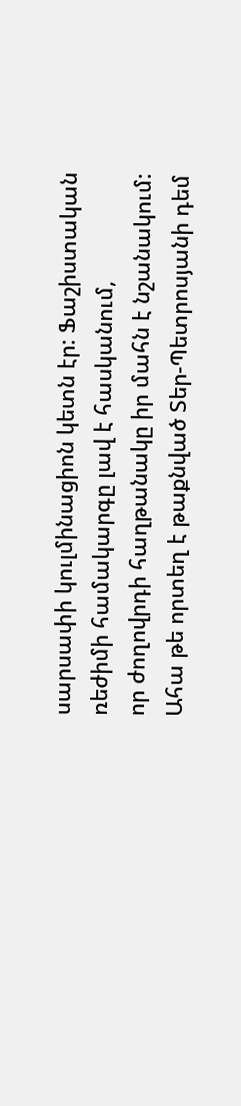սարսափի կուլմինացիոն կետն էր: Ֆաշիստական ռեժիմի համակարգը լավ է հասկանում,
որ ժողովրդի հաղթանակը իր մահն է նշանակում: Ահա թե որտեղ է թաքնված Տեր-Պետրոսյանի դեմ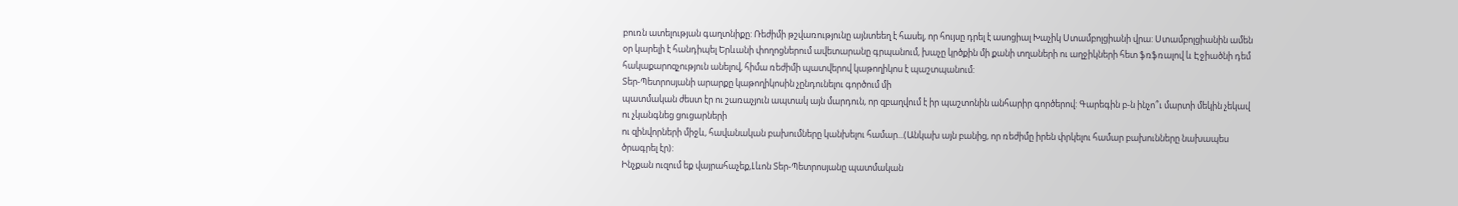բուռն ատելության գաղտնիքը: Ռեժիմի թշվառությունը այնտեեղ է հասել, որ հույսը դրել է ասոցիալ Խաչիկ Ստամբոլցիանի վրա: Ստամբոլցիանին ամեն օր կարելի է հանդիպել Երևանի փողոցներում ավետարանը գրպանում, խաչը կրծքին մի քանի տղաների ու աղջիկների հետ ֆռֆռալով և Էջիածնի դեմ հակաքարոզչություն անելով, հիմա ռեժիմի պատվերով կաթողիկոս է պաշտպանում:
Տեր-Պետրոսյանի արարքը կաթողիկոսին չընդունելու գործում մի
պատմական ժեստ էր ու շառաչյուն ապտակ այն մարդուն, որ զբաղվում է իր պաշտոնին անհարիր գործերով: Գարեգին բ-ն ինչո՞ւ մարտի մեկին չեկավ ու չկանգնեց ցուցարների
ու զինվորների միջև, հավանական բախումները կանխելու համար...(Անկախ այն բանից, որ ռեժիմը իրեն փրկելու համար բախունները նախապես ծրագրել էր):
Ինչքան ուզում եք վայրահաչեք,Լևոն Տեր-Պետրոսյանը պատմական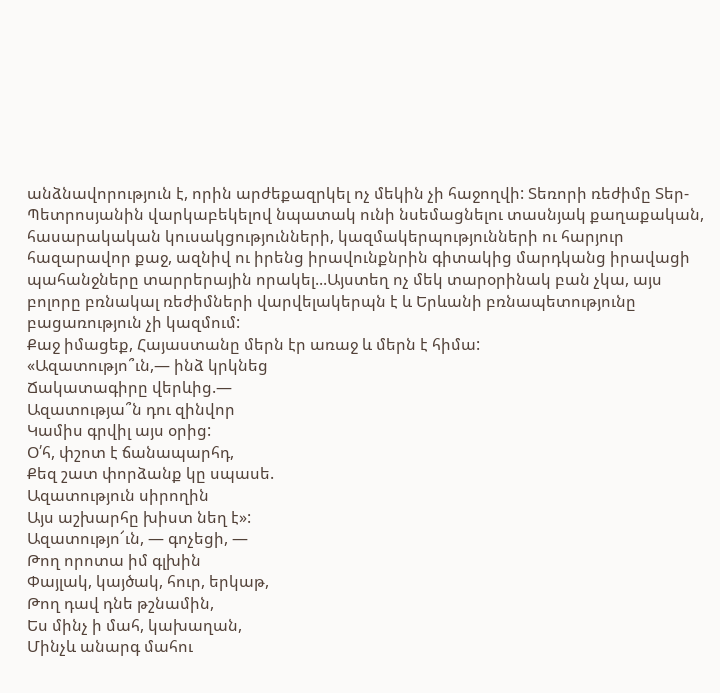անձնավորություն է, որին արժեքազրկել ոչ մեկին չի հաջողվի: Տեռորի ռեժիմը Տեր-Պետրոսյանին վարկաբեկելով նպատակ ունի նսեմացնելու տասնյակ քաղաքական, հասարակական կուսակցությունների, կազմակերպությունների ու հարյուր հազարավոր քաջ, ազնիվ ու իրենց իրավունքնրին գիտակից մարդկանց իրավացի պահանջները տարրերային որակել...Այստեղ ոչ մեկ տարօրինակ բան չկա, այս բոլորը բռնակալ ռեժիմների վարվելակերպն է և Երևանի բռնապետությունը բացառություն չի կազմում:
Քաջ իմացեք, Հայաստանը մերն էր առաջ և մերն է հիմա:
«Ազատությո՞ւն,— ինձ կրկնեց
Ճակատագիրը վերևից.—
Ազատությա՞ն դու զինվոր
Կամիս գրվիլ այս օրից:
Օ՛հ, փշոտ է ճանապարհդ,
Քեզ շատ փորձանք կը սպասե.
Ազատություն սիրողին
Այս աշխարհը խիստ նեղ է»:
Ազատությո՜ւն, — գոչեցի, —
Թող որոտա իմ գլխին
Փայլակ, կայծակ, հուր, երկաթ,
Թող դավ դնե թշնամին,
Ես մինչ ի մահ, կախաղան,
Մինչև անարգ մահու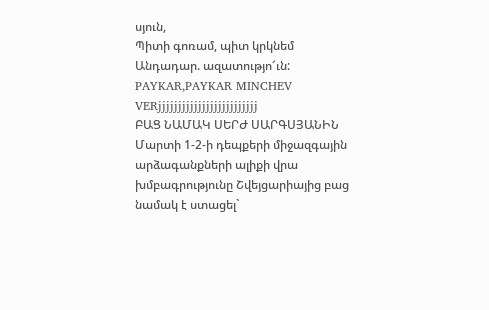սյուն,
Պիտի գոռամ, պիտ կրկնեմ
Անդադար. ազատությո՜ւն:
PAYKAR,PAYKAR MINCHEV VERjjjjjjjjjjjjjjjjjjjjjjjjj
ԲԱՑ ՆԱՄԱԿ ՍԵՐԺ ՍԱՐԳՍՅԱՆԻՆ
Մարտի 1-2-ի դեպքերի միջազգային արձագանքների ալիքի վրա խմբագրությունը Շվեյցարիայից բաց նամակ է ստացել`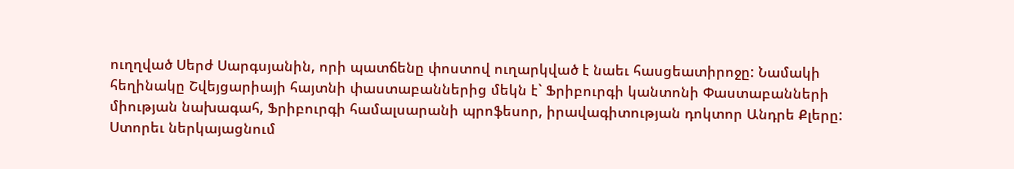ուղղված Սերժ Սարգսյանին, որի պատճենը փոստով ուղարկված է նաեւ հասցեատիրոջը: Նամակի հեղինակը Շվեյցարիայի հայտնի փաստաբաններից մեկն է` Ֆրիբուրգի կանտոնի Փաստաբանների միության նախագահ, Ֆրիբուրգի համալսարանի պրոֆեսոր, իրավագիտության դոկտոր Անդրե Քլերը: Ստորեւ ներկայացնում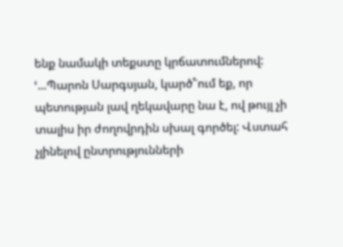ենք նամակի տեքստը կրճատումներով:
ՙ...Պարոն Սարգսյան, կարծ՟ում եք, որ պետության լավ ղեկավարը նա է, ով թույլ չի տալիս իր ժողովրդին սխալ գործել: Վստահ չլինելով ընտրությունների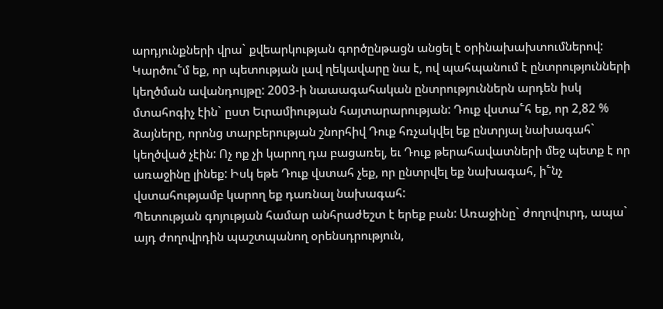արդյունքների վրա` քվեարկության գործընթացն անցել է օրինախախտումներով: Կարծու՟մ եք, որ պետության լավ ղեկավարը նա է, ով պահպանում է ընտրությունների կեղծման ավանդույթը: 2003-ի նաաագահական ընտրություններն արդեն իսկ մտահոգիչ էին` ըստ Եւրամիության հայտարարության: Դուք վստա՟հ եք, որ 2,82 % ձայները, որոնց տարբերության շնորհիվ Դուք հռչակվել եք ընտրյալ նախագահ` կեղծված չէին: Ոչ ոք չի կարող դա բացառել, եւ Դուք թերահավատների մեջ պետք է որ առաջինը լինեք: Իսկ եթե Դուք վստահ չեք, որ ընտրվել եք նախագահ, ի՟նչ վստահությամբ կարող եք դառնալ նախագահ:
Պետության գոյության համար անհրաժեշտ է երեք բան: Առաջինը` ժողովուրդ, ապա` այդ ժողովրդին պաշտպանող օրենսդրություն,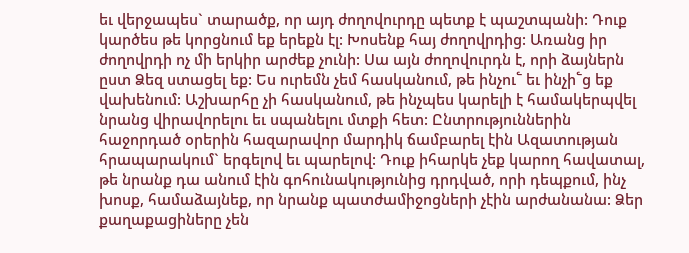եւ վերջապես` տարածք, որ այդ ժողովուրդը պետք է պաշտպանի: Դուք կարծես թե կորցնում եք երեքն էլ: Խոսենք հայ ժողովրդից: Առանց իր ժողովրդի ոչ մի երկիր արժեք չունի: Սա այն ժողովուրդն է, որի ձայներն ըստ Ձեզ ստացել եք: Ես ուրեմն չեմ հասկանում, թե ինչու՟ եւ ինչի՟ց եք վախենում: Աշխարհը չի հասկանում, թե ինչպես կարելի է համակերպվել նրանց վիրավորելու եւ սպանելու մտքի հետ: Ընտրություններին հաջորդած օրերին հազարավոր մարդիկ ճամբարել էին Ազատության հրապարակում` երգելով եւ պարելով: Դուք իհարկե չեք կարող հավատալ, թե նրանք դա անում էին գոհունակությունից դրդված, որի դեպքում, ինչ խոսք, համաձայնեք, որ նրանք պատժամիջոցների չէին արժանանա: Ձեր քաղաքացիները չեն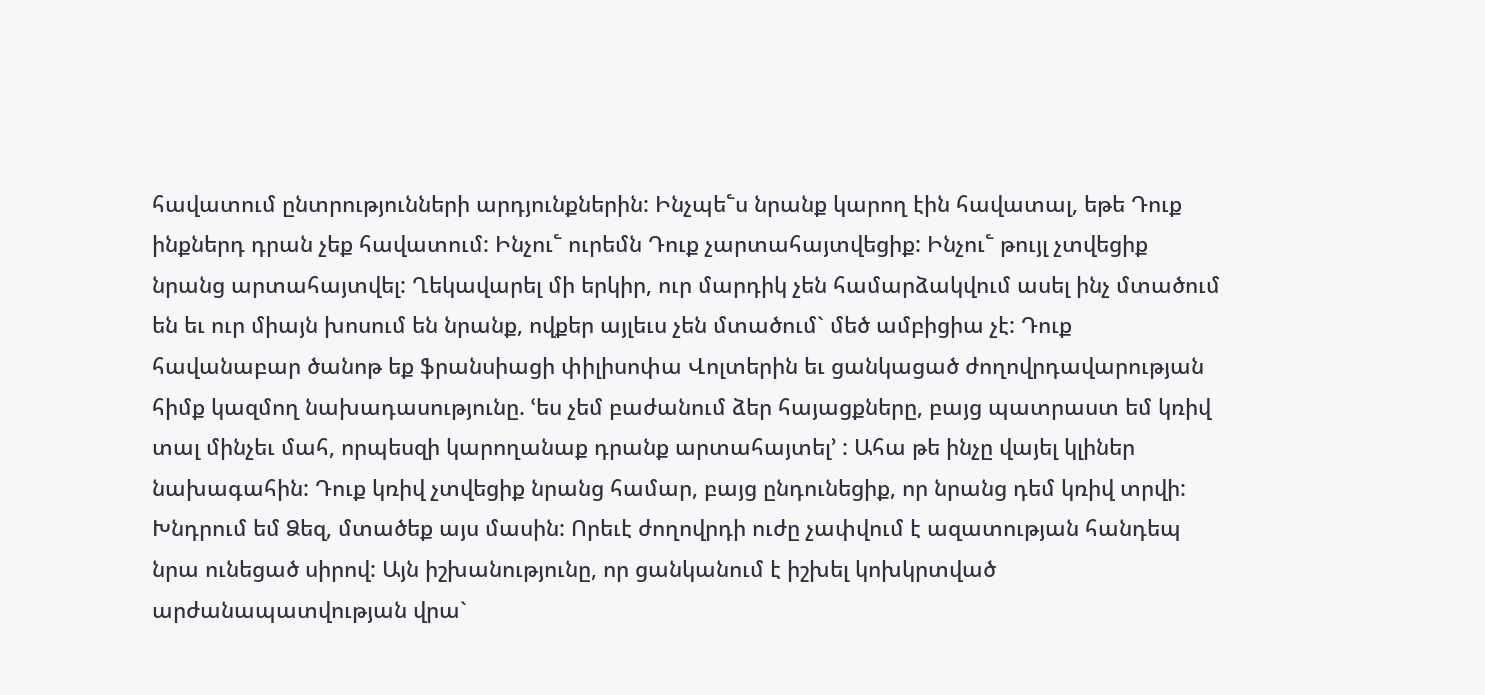հավատում ընտրությունների արդյունքներին: Ինչպե՟ս նրանք կարող էին հավատալ, եթե Դուք ինքներդ դրան չեք հավատում: Ինչու՟ ուրեմն Դուք չարտահայտվեցիք: Ինչու՟ թույլ չտվեցիք նրանց արտահայտվել: Ղեկավարել մի երկիր, ուր մարդիկ չեն համարձակվում ասել ինչ մտածում են եւ ուր միայն խոսում են նրանք, ովքեր այլեւս չեն մտածում` մեծ ամբիցիա չէ: Դուք հավանաբար ծանոթ եք ֆրանսիացի փիլիսոփա Վոլտերին եւ ցանկացած ժողովրդավարության հիմք կազմող նախադասությունը. ՙես չեմ բաժանում ձեր հայացքները, բայց պատրաստ եմ կռիվ տալ մինչեւ մահ, որպեսզի կարողանաք դրանք արտահայտել՚ : Ահա թե ինչը վայել կլիներ նախագահին: Դուք կռիվ չտվեցիք նրանց համար, բայց ընդունեցիք, որ նրանց դեմ կռիվ տրվի: Խնդրում եմ Ձեզ, մտածեք այս մասին: Որեւէ ժողովրդի ուժը չափվում է ազատության հանդեպ նրա ունեցած սիրով: Այն իշխանությունը, որ ցանկանում է իշխել կոխկրտված արժանապատվության վրա`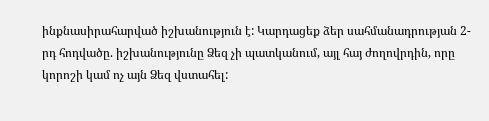ինքնասիրահարված իշխանություն է: Կարդացեք ձեր սահմանադրության 2-րդ հոդվածը. իշխանությունը Ձեզ չի պատկանում, այլ հայ ժողովրդին, որը կորոշի կամ ոչ այն Ձեզ վստահել: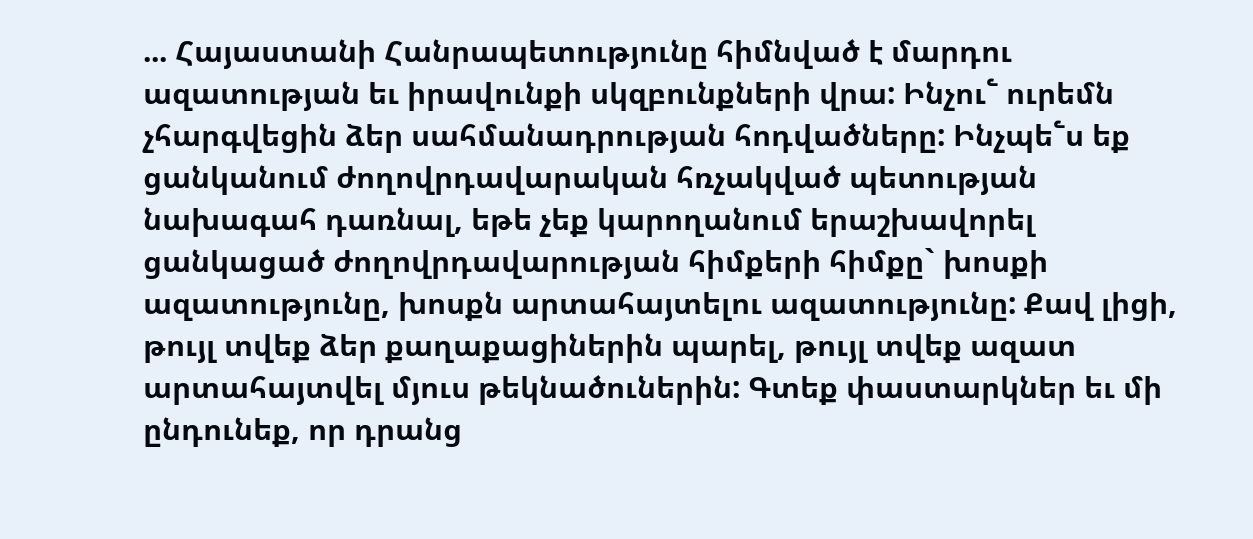... Հայաստանի Հանրապետությունը հիմնված է մարդու ազատության եւ իրավունքի սկզբունքների վրա: Ինչու՟ ուրեմն չհարգվեցին ձեր սահմանադրության հոդվածները: Ինչպե՟ս եք ցանկանում ժողովրդավարական հռչակված պետության նախագահ դառնալ, եթե չեք կարողանում երաշխավորել ցանկացած ժողովրդավարության հիմքերի հիմքը` խոսքի ազատությունը, խոսքն արտահայտելու ազատությունը: Քավ լիցի, թույլ տվեք ձեր քաղաքացիներին պարել, թույլ տվեք ազատ արտահայտվել մյուս թեկնածուներին: Գտեք փաստարկներ եւ մի ընդունեք, որ դրանց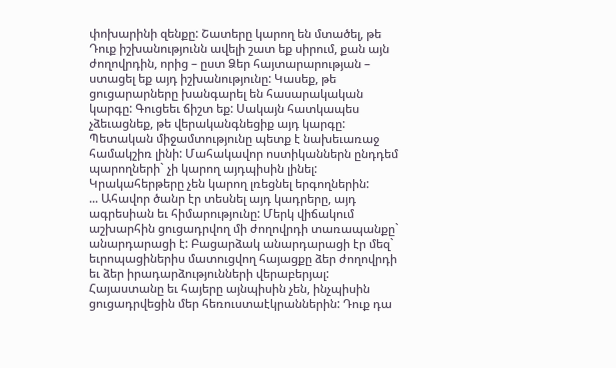փոխարինի զենքը: Շատերը կարող են մտածել, թե Դուք իշխանությունն ավելի շատ եք սիրում, քան այն ժողովրդին, որից – ըստ Ձեր հայտարարության – ստացել եք այդ իշխանությունը: Կասեք, թե ցուցարարները խանգարել են հասարակական կարգը: Գուցեեւ ճիշտ եք: Սակայն հատկապես չձեւացնեք, թե վերականգնեցիք այդ կարգը: Պետական միջամտությունը պետք է նախեւառաջ համակշիռ լինի: Մահակավոր ոստիկաններն ընդդեմ պարողների` չի կարող այդպիսին լինել: Կրակահերթերը չեն կարող լռեցնել երգողներին:
... Ահավոր ծանր էր տեսնել այդ կադրերը, այդ ագրեսիան եւ հիմարությունը: Մերկ վիճակում աշխարհին ցուցադրվող մի ժողովրդի տառապանքը` անարդարացի է: Բացարձակ անարդարացի էր մեզ` եւրոպացիներիս մատուցվող հայացքը ձեր ժողովրդի եւ ձեր իրադարձությունների վերաբերյալ: Հայաստանը եւ հայերը այնպիսին չեն, ինչպիսին ցուցադրվեցին մեր հեռուստաէկրաններին: Դուք դա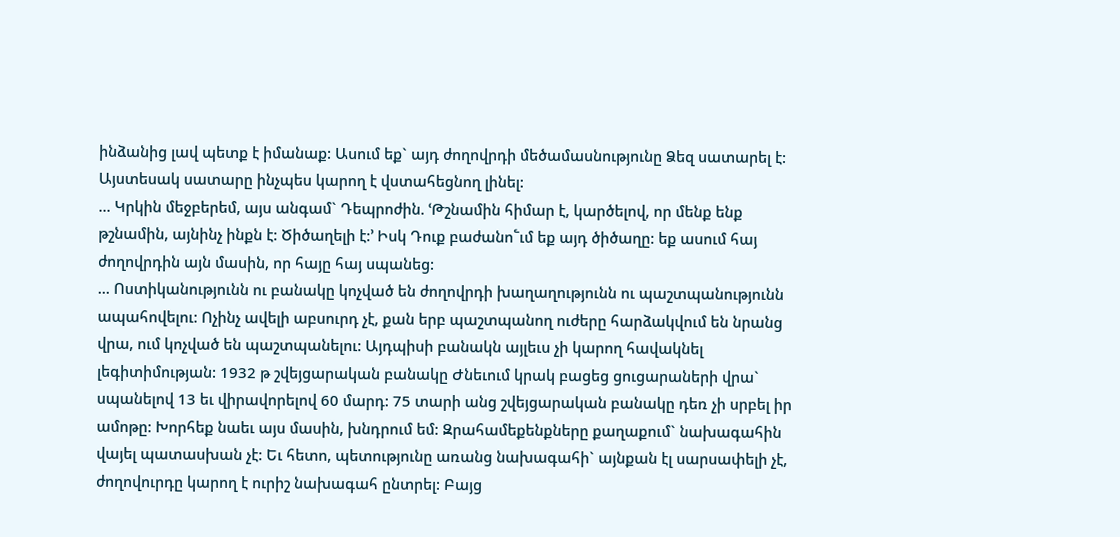ինձանից լավ պետք է իմանաք: Ասում եք` այդ ժողովրդի մեծամասնությունը Ձեզ սատարել է: Այստեսակ սատարը ինչպես կարող է վստահեցնող լինել:
... Կրկին մեջբերեմ, այս անգամ` Դեպրոժին. ՙԹշնամին հիմար է, կարծելով, որ մենք ենք թշնամին, այնինչ ինքն է: Ծիծաղելի է:՚ Իսկ Դուք բաժանո՟ւմ եք այդ ծիծաղը: եք ասում հայ ժողովրդին այն մասին, որ հայը հայ սպանեց:
... Ոստիկանությունն ու բանակը կոչված են ժողովրդի խաղաղությունն ու պաշտպանությունն ապահովելու: Ոչինչ ավելի աբսուրդ չէ, քան երբ պաշտպանող ուժերը հարձակվում են նրանց վրա, ում կոչված են պաշտպանելու: Այդպիսի բանակն այլեւս չի կարող հավակնել լեգիտիմության: 1932 թ շվեյցարական բանակը Ժնեւում կրակ բացեց ցուցարաների վրա` սպանելով 13 եւ վիրավորելով 60 մարդ: 75 տարի անց շվեյցարական բանակը դեռ չի սրբել իր ամոթը: Խորհեք նաեւ այս մասին, խնդրում եմ: Զրահամեքենքները քաղաքում` նախագահին վայել պատասխան չէ: Եւ հետո, պետությունը առանց նախագահի` այնքան էլ սարսափելի չէ, ժողովուրդը կարող է ուրիշ նախագահ ընտրել: Բայց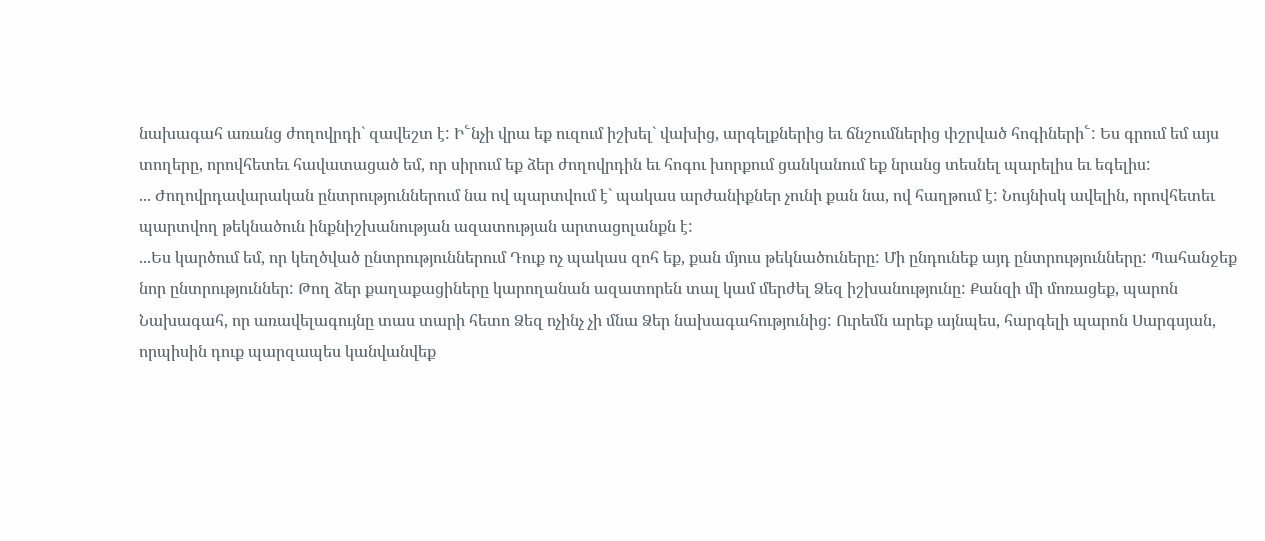նախագահ առանց ժողովրդի` զավեշտ է: Ի՟նչի վրա եք ուզում իշխել` վախից, արգելքներից եւ ճնշումներից փշրված հոգիների՟: Ես գրում եմ այս տողերը, որովհետեւ հավատացած եմ, որ սիրում եք ձեր ժողովրդին եւ հոգու խորքում ցանկանում եք նրանց տեսնել պարելիս եւ եգելիս:
... Ժողովրդավարական ընտրություններում նա ով պարտվում է` պակաս արժանիքներ չունի քան նա, ով հաղթում է: Նույնիսկ ավելին, որովհետեւ պարտվող թեկնածուն ինքնիշխանության ազատության արտացոլանքն է:
...Ես կարծում եմ, որ կեղծված ընտրություններում Դուք ոչ պակաս զոհ եք, քան մյուս թեկնածուները: Մի ընդունեք այդ ընտրությունները: Պահանջեք նոր ընտրություններ: Թող ձեր քաղաքացիները կարողանան ազատորեն տալ կամ մերժել Ձեզ իշխանությունը: Քանզի մի մոռացեք, պարոն Նախագահ, որ առավելագույնը տաս տարի հետո Ձեզ ոչինչ չի մնա Ձեր նախագահությունից: Ուրեմն արեք այնպես, հարգելի պարոն Սարգսյան, որպիսին դուք պարզապես կանվանվեք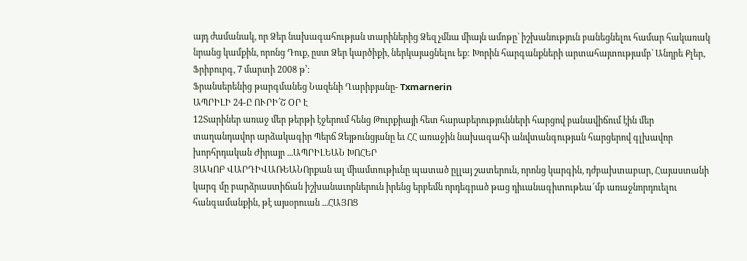այդ ժամանակ, որ Ձեր նախագահության տարիներից Ձեզ չմնա միայն ամոթը` իշխանություն բանեցնելու համար հակառակ նրանց կամքին, որոնց Դուք, ըստ Ձեր կարծիքի, ներկայացնելու եք: Խորին հարգանքների արտահայտությամբ` Անդրե Քլեր, Ֆրիբուրգ, 7 մարտի 2008 թ՚:
Ֆրանսերենից թարգմանեց Նազենի Ղարիբյանը- Txmarnerin
ԱՊՐԻԼԻ 24-Ը ՈՒՐԻ՛Շ ՕՐ Է
12Տարիներ առաջ մեր թերթի էջերում հենց Թուրքիայի հետ հարաբերությունների հարցով բանավիճում էին մեր տաղանդավոր արձակագիր Պերճ Զեյթունցյանը եւ ՀՀ առաջին նախագահի անվտանգության հարցերով գլխավոր խորհրդական Ժիրայր ...ԱՊՐԻԼԵԱՆ ԽՈՀԵՐ
ՅԱԿՈԲ ՎԱՐԴԻՎԱՌԵԱՆՈրքան ալ միամտութիւնը պատած ըլլայ շատերուն, որոնց կարգին, դժբախտաբար, Հայաստանի կարգ մը բարձրաստիճան իշխանաւորներուն իրենց երբեմն որդեգրած թաց դիւանագիտութեա՜մբ առաջնորդուելու հանգամանքին, թէ այսօրուան ...ՀԱՅՈՑ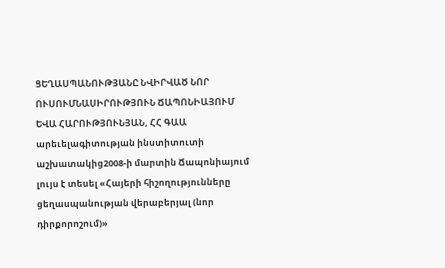ՑԵՂԱՍՊԱՆՈՒԹՅԱՆԸ ՆՎԻՐՎԱԾ ՆՈՐ ՈՒՍՈՒՄՆԱՍԻՐՈՒԹՅՈՒՆ ՃԱՊՈՆԻԱՅՈՒՄ
ԵՎԱ ՀԱՐՈՒԹՅՈՒՆՅԱՆ, ՀՀ ԳԱԱ արեւելագիտության ինստիտուտի աշխատակից2008-ի մարտին Ճապոնիայում լույս է տեսել «Հայերի հիշողությունները ցեղասպանության վերաբերյալ (նոր դիրքորոշում)»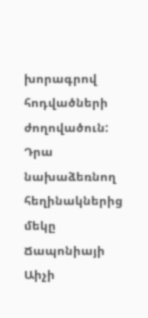խորագրով հոդվածների ժողովածուն: Դրա նախաձեռնող հեղինակներից մեկը Ճապոնիայի Աիչի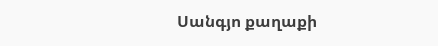Սանգյո քաղաքի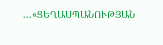...«ՑԵՂԱՍՊԱՆՈՒԹՅԱՆ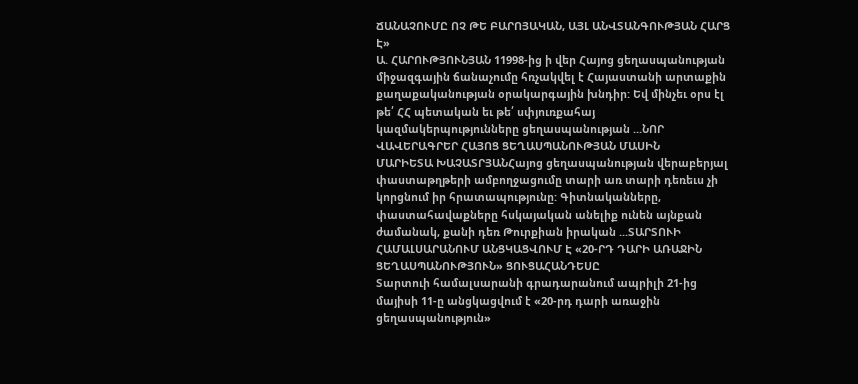ՃԱՆԱՉՈՒՄԸ ՈՉ ԹԵ ԲԱՐՈՅԱԿԱՆ, ԱՅԼ ԱՆՎՏԱՆԳՈՒԹՅԱՆ ՀԱՐՑ Է»
Ա. ՀԱՐՈՒԹՅՈՒՆՅԱՆ 11998-ից ի վեր Հայոց ցեղասպանության միջազգային ճանաչումը հռչակվել է Հայաստանի արտաքին քաղաքականության օրակարգային խնդիր: Եվ մինչեւ օրս էլ թե՛ ՀՀ պետական եւ թե՛ սփյուռքահայ կազմակերպությունները ցեղասպանության ...ՆՈՐ ՎԱՎԵՐԱԳՐԵՐ ՀԱՅՈՑ ՑԵՂԱՍՊԱՆՈՒԹՅԱՆ ՄԱՍԻՆ
ՄԱՐԻԵՏԱ ԽԱՉԱՏՐՅԱՆՀայոց ցեղասպանության վերաբերյալ փաստաթղթերի ամբողջացումը տարի առ տարի դեռեւս չի կորցնում իր հրատապությունը: Գիտնականները, փաստահավաքները հսկայական անելիք ունեն այնքան ժամանակ, քանի դեռ Թուրքիան իրական ...ՏԱՐՏՈՒԻ ՀԱՄԱԼՍԱՐԱՆՈՒՄ ԱՆՑԿԱՑՎՈՒՄ Է «20-ՐԴ ԴԱՐԻ ԱՌԱՋԻՆ ՑԵՂԱՍՊԱՆՈՒԹՅՈՒՆ» ՑՈՒՑԱՀԱՆԴԵՍԸ
Տարտուի համալսարանի գրադարանում ապրիլի 21-ից մայիսի 11-ը անցկացվում է «20-րդ դարի առաջին ցեղասպանություն»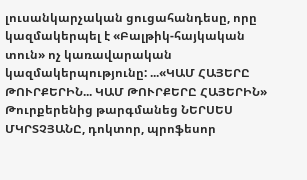լուսանկարչական ցուցահանդեսը, որը կազմակերպել է «Բալթիկ-հայկական տուն» ոչ կառավարական կազմակերպությունը: ...«ԿԱՄ ՀԱՅԵՐԸ ԹՈՒՐՔԵՐԻՆ... ԿԱՄ ԹՈՒՐՔԵՐԸ ՀԱՅԵՐԻՆ»
Թուրքերենից թարգմանեց ՆԵՐՍԵՍ ՄԿՐՏՉՅԱՆԸ, դոկտոր, պրոֆեսոր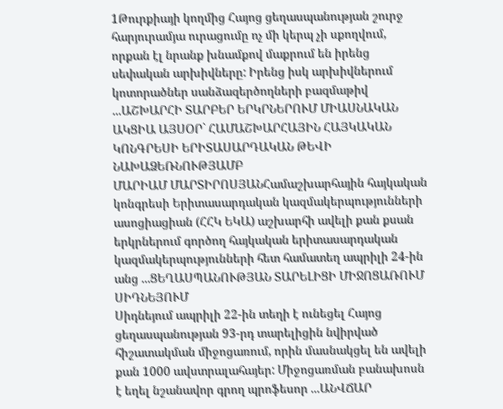1Թուրքիայի կողմից Հայոց ցեղասպանության շուրջ հարյուրամյա ուրացումը ոչ մի կերպ չի սքողվում, որքան էլ նրանք խնամքով մաքրում են իրենց սեփական արխիվները: Իրենց իսկ արխիվներում կոտորածներ սանձազերծողների բազմաթիվ ...ԱՇԽԱՐՀԻ ՏԱՐԲԵՐ ԵՐԿՐՆԵՐՈՒՄ ՄԻԱՍՆԱԿԱՆ ԱԿՑԻԱ ԱՅՍՕՐ` ՀԱՄԱՇԽԱՐՀԱՅԻՆ ՀԱՅԿԱԿԱՆ ԿՈՆԳՐԵՍԻ ԵՐԻՏԱՍԱՐԴԱԿԱՆ ԹԵՎԻ ՆԱԽԱՁԵՌՆՈՒԹՅԱՄԲ
ՄԱՐԻԱՄ ՄԱՐՏԻՐՈՍՅԱՆՀամաշխարհային հայկական կոնգրեսի Երիտասարդական կազմակերպությունների ասոցիացիան (ՀՀԿ ԵԿԱ) աշխարհի ավելի քան քսան երկրներում գործող հայկական երիտասարդական կազմակերպությունների հետ համատեղ ապրիլի 24-ին անց ...ՑԵՂԱՍՊԱՆՈՒԹՅԱՆ ՏԱՐԵԼԻՑԻ ՄԻՋՈՑԱՌՈՒՄ ՍԻԴՆԵՅՈՒՄ
Սիդնեյում ապրիլի 22-ին տեղի է ունեցել Հայոց ցեղասպանության 93-րդ տարելիցին նվիրված հիշատակման միջոցառում, որին մասնակցել են ավելի քան 1000 ավստրալահայեր: Միջոցառման բանախոսն է եղել նշանավոր գրող պրոֆեսոր ...ԱՆՎՃԱՐ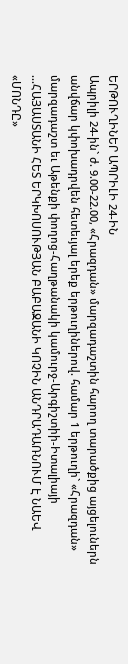ԵՐԹՈՒՂԻՆԵՐ ԱՊՐԻԼԻ 24-ԻՆ
Ապրիլի 24-ին` ժ. 9.00-22.00, «Հրազդան» մարզադաշտին հարող տարածքից այցելուներն անվճար կփոխադրվեն հետեւյալ երեք երթուղիներով. համար 1 երթուղի` «Հրազդան» մարզադաշտ եւ Աթենքի փողոց-Հաղթանակի կամուրջ-Արգիշտիի-Իտալիայի ...ՀԱՅԱՍՏԱՆԻ ՀԵՏ ԵՐԿԽՈՍՈՒԹՅԱՆ ԲԱԲԱՋԱՆԻ ԿՈՉԻՆ ԱՆԴՐԱԴԱՌՆՈՒՄ Է ՆԱԵՎ «ՄՈՆԴԸ»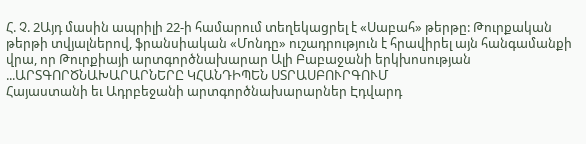Հ. Չ. 2Այդ մասին ապրիլի 22-ի համարում տեղեկացրել է «Սաբահ» թերթը: Թուրքական թերթի տվյալներով, ֆրանսիական «Մոնդը» ուշադրություն է հրավիրել այն հանգամանքի վրա, որ Թուրքիայի արտգործնախարար Ալի Բաբաջանի երկխոսության ...ԱՐՏԳՈՐԾՆԱԽԱՐԱՐՆԵՐԸ ԿՀԱՆԴԻՊԵՆ ՍՏՐԱՍԲՈՒՐԳՈՒՄ
Հայաստանի եւ Ադրբեջանի արտգործնախարարներ Էդվարդ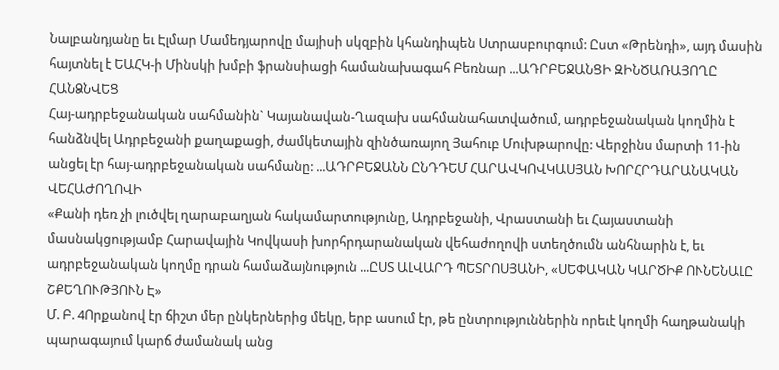Նալբանդյանը եւ Էլմար Մամեդյարովը մայիսի սկզբին կհանդիպեն Ստրասբուրգում: Ըստ «Թրենդի», այդ մասին հայտնել է ԵԱՀԿ-ի Մինսկի խմբի ֆրանսիացի համանախագահ Բեռնար ...ԱԴՐԲԵՋԱՆՑԻ ԶԻՆԾԱՌԱՅՈՂԸ ՀԱՆՁՆՎԵՑ
Հայ-ադրբեջանական սահմանին` Կայանավան-Ղազախ սահմանահատվածում, ադրբեջանական կողմին է հանձնվել Ադրբեջանի քաղաքացի, ժամկետային զինծառայող Յահուբ Մուխթարովը: Վերջինս մարտի 11-ին անցել էր հայ-ադրբեջանական սահմանը: ...ԱԴՐԲԵՋԱՆՆ ԸՆԴԴԵՄ ՀԱՐԱՎԿՈՎԿԱՍՅԱՆ ԽՈՐՀՐԴԱՐԱՆԱԿԱՆ ՎԵՀԱԺՈՂՈՎԻ
«Քանի դեռ չի լուծվել ղարաբաղյան հակամարտությունը, Ադրբեջանի, Վրաստանի եւ Հայաստանի մասնակցությամբ Հարավային Կովկասի խորհրդարանական վեհաժողովի ստեղծումն անհնարին է, եւ ադրբեջանական կողմը դրան համաձայնություն ...ԸՍՏ ԱԼՎԱՐԴ ՊԵՏՐՈՍՅԱՆԻ, «ՍԵՓԱԿԱՆ ԿԱՐԾԻՔ ՈՒՆԵՆԱԼԸ ՇՔԵՂՈՒԹՅՈՒՆ Է»
Մ. Բ. 4Որքանով էր ճիշտ մեր ընկերներից մեկը, երբ ասում էր, թե ընտրություններին որեւէ կողմի հաղթանակի պարագայում կարճ ժամանակ անց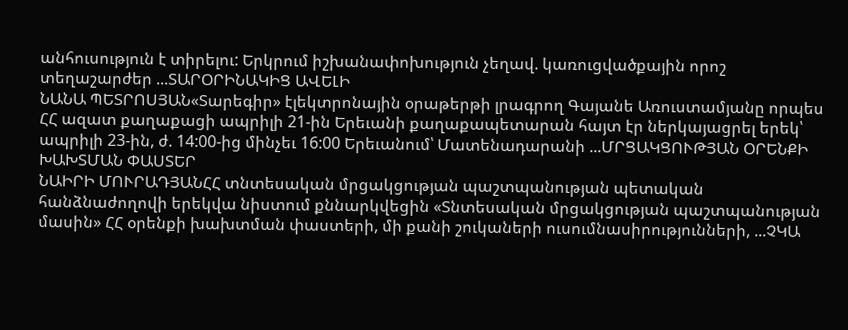անհուսություն է տիրելու: Երկրում իշխանափոխություն չեղավ. կառուցվածքային որոշ տեղաշարժեր ...ՏԱՐՕՐԻՆԱԿԻՑ ԱՎԵԼԻ
ՆԱՆԱ ՊԵՏՐՈՍՅԱՆ«Տարեգիր» էլեկտրոնային օրաթերթի լրագրող Գայանե Առուստամյանը որպես ՀՀ ազատ քաղաքացի ապրիլի 21-ին Երեւանի քաղաքապետարան հայտ էր ներկայացրել երեկ՝ ապրիլի 23-ին, ժ. 14:00-ից մինչեւ 16:00 Երեւանում՝ Մատենադարանի ...ՄՐՑԱԿՑՈՒԹՅԱՆ ՕՐԵՆՔԻ ԽԱԽՏՄԱՆ ՓԱՍՏԵՐ
ՆԱԻՐԻ ՄՈՒՐԱԴՅԱՆՀՀ տնտեսական մրցակցության պաշտպանության պետական հանձնաժողովի երեկվա նիստում քննարկվեցին «Տնտեսական մրցակցության պաշտպանության մասին» ՀՀ օրենքի խախտման փաստերի, մի քանի շուկաների ուսումնասիրությունների, ...ՉԿԱ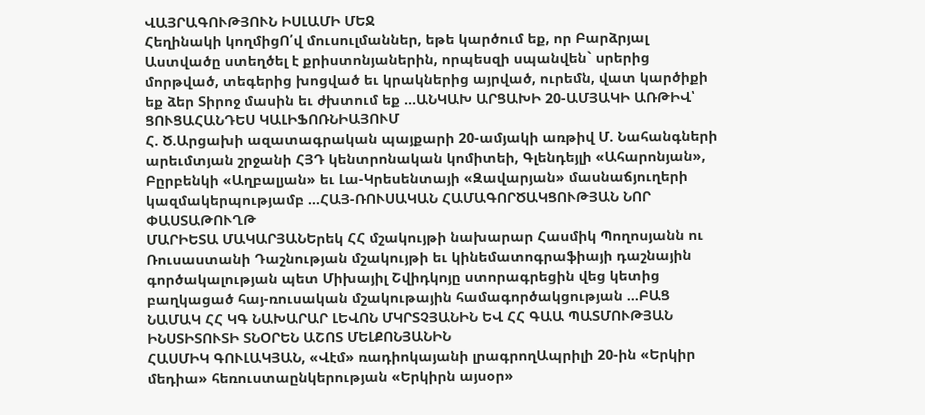ՎԱՅՐԱԳՈՒԹՅՈՒՆ ԻՍԼԱՄԻ ՄԵՋ
Հեղինակի կողմիցՈ՛վ մուսուլմաններ, եթե կարծում եք, որ Բարձրյալ Աստվածը ստեղծել է քրիստոնյաներին, որպեսզի սպանվեն` սրերից մորթված, տեգերից խոցված եւ կրակներից այրված, ուրեմն, վատ կարծիքի եք ձեր Տիրոջ մասին եւ ժխտում եք ...ԱՆԿԱԽ ԱՐՑԱԽԻ 20-ԱՄՅԱԿԻ ԱՌԹԻՎ՝ ՑՈՒՑԱՀԱՆԴԵՍ ԿԱԼԻՖՈՌՆԻԱՅՈՒՄ
Հ. Ծ.Արցախի ազատագրական պայքարի 20-ամյակի առթիվ Մ. Նահանգների արեւմտյան շրջանի ՀՅԴ կենտրոնական կոմիտեի, Գլենդեյլի «Ահարոնյան», Բըրբենկի «Աղբալյան» եւ Լա-Կրեսենտայի «Զավարյան» մասնաճյուղերի կազմակերպությամբ ...ՀԱՅ-ՌՈՒՍԱԿԱՆ ՀԱՄԱԳՈՐԾԱԿՑՈՒԹՅԱՆ ՆՈՐ ՓԱՍՏԱԹՈՒՂԹ
ՄԱՐԻԵՏԱ ՄԱԿԱՐՅԱՆԵրեկ ՀՀ մշակույթի նախարար Հասմիկ Պողոսյանն ու Ռուսաստանի Դաշնության մշակույթի եւ կինեմատոգրաֆիայի դաշնային գործակալության պետ Միխայիլ Շվիդկոյը ստորագրեցին վեց կետից բաղկացած հայ-ռուսական մշակութային համագործակցության ...ԲԱՑ ՆԱՄԱԿ ՀՀ ԿԳ ՆԱԽԱՐԱՐ ԼԵՎՈՆ ՄԿՐՏՉՅԱՆԻՆ ԵՎ ՀՀ ԳԱԱ ՊԱՏՄՈՒԹՅԱՆ ԻՆՍՏԻՏՈՒՏԻ ՏՆՕՐԵՆ ԱՇՈՏ ՄԵԼՔՈՆՅԱՆԻՆ
ՀԱՍՄԻԿ ԳՈՒԼԱԿՅԱՆ, «Վէմ» ռադիոկայանի լրագրողԱպրիլի 20-ին «Երկիր մեդիա» հեռուստաընկերության «Երկիրն այսօր»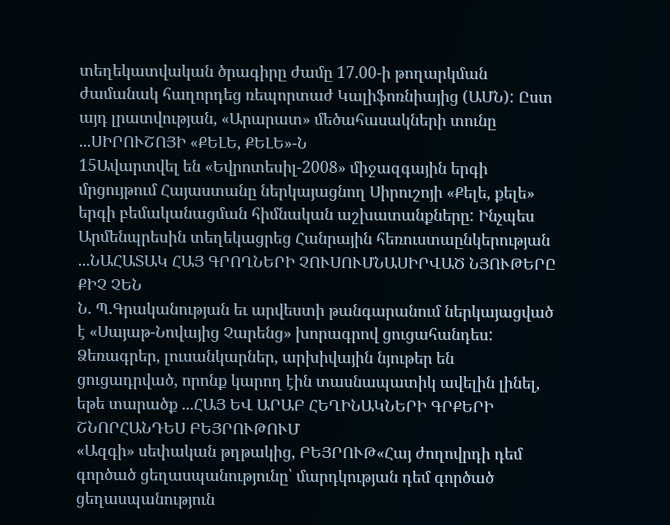տեղեկատվական ծրագիրը ժամը 17.00-ի թողարկման ժամանակ հաղորդեց ռեպորտաժ Կալիֆոռնիայից (ԱՄՆ): Ըստ այդ լրատվության, «Արարատ» մեծահասակների տունը ...ՍԻՐՈՒՇՈՅԻ «ՔԵԼԵ, ՔԵԼԵ»-Ն
15Ավարտվել են «Եվրոտեսիլ-2008» միջազգային երգի մրցույթում Հայաստանը ներկայացնող Սիրուշոյի «Քելե, քելե» երգի բեմականացման հիմնական աշխատանքները: Ինչպես Արմենպրեսին տեղեկացրեց Հանրային հեռուստաընկերության ...ՆԱՀԱՏԱԿ ՀԱՅ ԳՐՈՂՆԵՐԻ ՉՈՒՍՈՒՄՆԱՍԻՐՎԱԾ ՆՅՈՒԹԵՐԸ ՔԻՉ ՉԵՆ
Ն. Պ.Գրականության եւ արվեստի թանգարանում ներկայացված է «Սայաթ-Նովայից Չարենց» խորագրով ցուցահանդես: Ձեռագրեր, լուսանկարներ, արխիվային նյութեր են ցուցադրված, որոնք կարող էին տասնապատիկ ավելին լինել, եթե տարածք ...ՀԱՅ ԵՎ ԱՐԱԲ ՀԵՂԻՆԱԿՆԵՐԻ ԳՐՔԵՐԻ ՇՆՈՐՀԱՆԴԵՍ ԲԵՅՐՈՒԹՈՒՄ
«Ազգի» սեփական թղթակից, ԲԵՅՐՈՒԹ«Հայ ժողովրդի դեմ գործած ցեղասպանությունը՝ մարդկության դեմ գործած ցեղասպանություն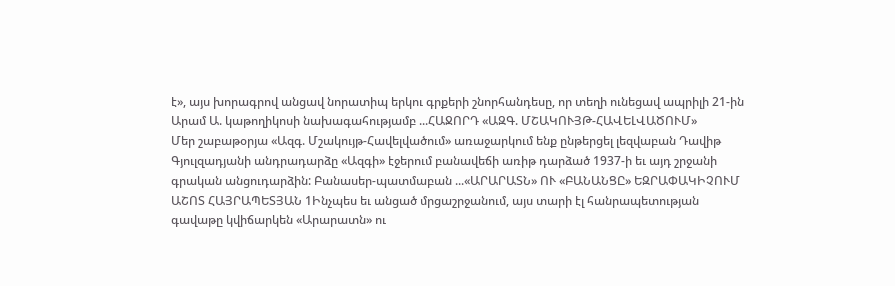է», այս խորագրով անցավ նորատիպ երկու գրքերի շնորհանդեսը, որ տեղի ունեցավ ապրիլի 21-ին Արամ Ա. կաթողիկոսի նախագահությամբ ...ՀԱՋՈՐԴ «ԱԶԳ. ՄՇԱԿՈՒՅԹ-ՀԱՎԵԼՎԱԾՈՒՄ»
Մեր շաբաթօրյա «Ազգ. Մշակույթ-Հավելվածում» առաջարկում ենք ընթերցել լեզվաբան Դավիթ Գյուլզադյանի անդրադարձը «Ազգի» էջերում բանավեճի առիթ դարձած 1937-ի եւ այդ շրջանի գրական անցուդարձին: Բանասեր-պատմաբան ...«ԱՐԱՐԱՏՆ» ՈՒ «ԲԱՆԱՆՑԸ» ԵԶՐԱՓԱԿԻՉՈՒՄ
ԱՇՈՏ ՀԱՅՐԱՊԵՏՅԱՆ 1Ինչպես եւ անցած մրցաշրջանում, այս տարի էլ հանրապետության գավաթը կվիճարկեն «Արարատն» ու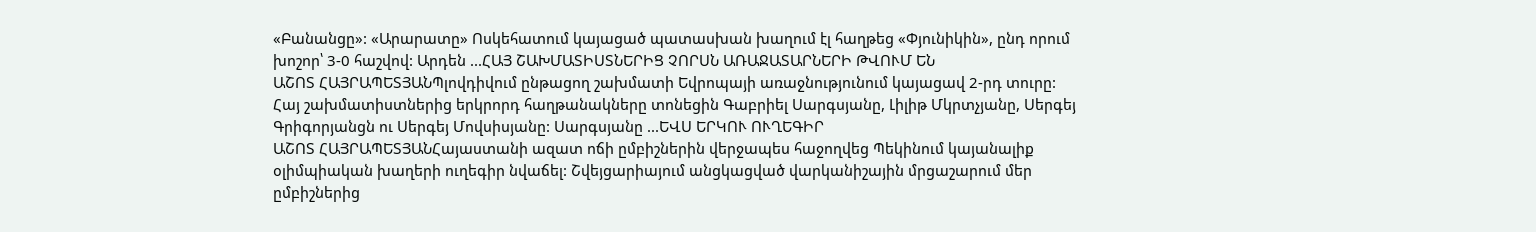«Բանանցը»: «Արարատը» Ոսկեհատում կայացած պատասխան խաղում էլ հաղթեց «Փյունիկին», ընդ որում խոշոր՝ 3-0 հաշվով: Արդեն ...ՀԱՅ ՇԱԽՄԱՏԻՍՏՆԵՐԻՑ ՉՈՐՍՆ ԱՌԱՋԱՏԱՐՆԵՐԻ ԹՎՈՒՄ ԵՆ
ԱՇՈՏ ՀԱՅՐԱՊԵՏՅԱՆՊլովդիվում ընթացող շախմատի Եվրոպայի առաջնությունում կայացավ 2-րդ տուրը: Հայ շախմատիստներից երկրորդ հաղթանակները տոնեցին Գաբրիել Սարգսյանը, Լիլիթ Մկրտչյանը, Սերգեյ Գրիգորյանցն ու Սերգեյ Մովսիսյանը: Սարգսյանը ...ԵՎՍ ԵՐԿՈՒ ՈՒՂԵԳԻՐ
ԱՇՈՏ ՀԱՅՐԱՊԵՏՅԱՆՀայաստանի ազատ ոճի ըմբիշներին վերջապես հաջողվեց Պեկինում կայանալիք օլիմպիական խաղերի ուղեգիր նվաճել: Շվեյցարիայում անցկացված վարկանիշային մրցաշարում մեր ըմբիշներից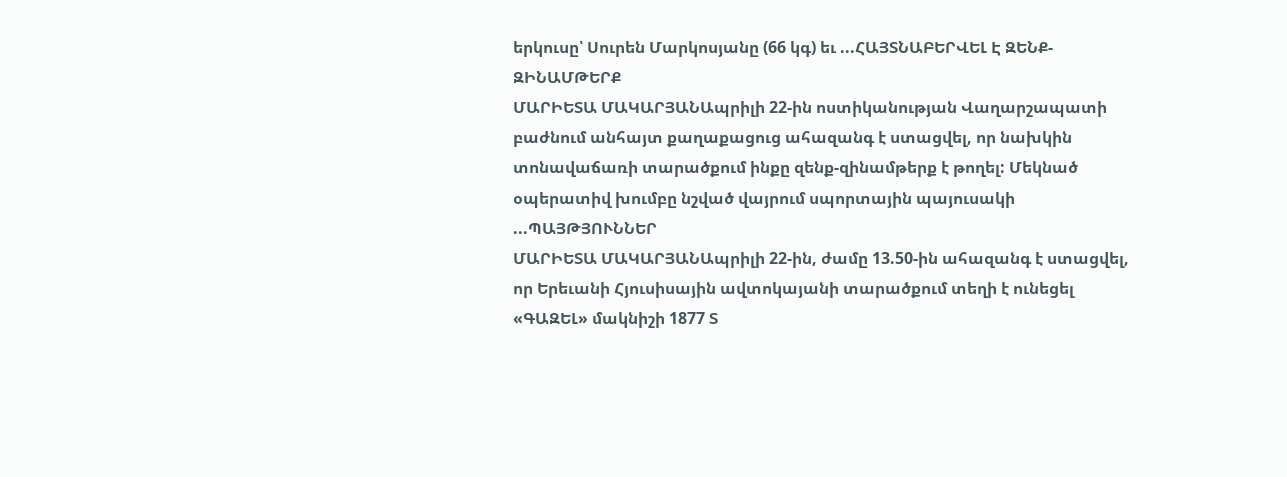երկուսը՝ Սուրեն Մարկոսյանը (66 կգ) եւ ...ՀԱՅՏՆԱԲԵՐՎԵԼ Է ԶԵՆՔ-ԶԻՆԱՄԹԵՐՔ
ՄԱՐԻԵՏԱ ՄԱԿԱՐՅԱՆԱպրիլի 22-ին ոստիկանության Վաղարշապատի բաժնում անհայտ քաղաքացուց ահազանգ է ստացվել, որ նախկին տոնավաճառի տարածքում ինքը զենք-զինամթերք է թողել: Մեկնած օպերատիվ խումբը նշված վայրում սպորտային պայուսակի ...ՊԱՅԹՅՈՒՆՆԵՐ
ՄԱՐԻԵՏԱ ՄԱԿԱՐՅԱՆԱպրիլի 22-ին, ժամը 13.50-ին ահազանգ է ստացվել, որ Երեւանի Հյուսիսային ավտոկայանի տարածքում տեղի է ունեցել «ԳԱԶԵԼ» մակնիշի 1877 Տ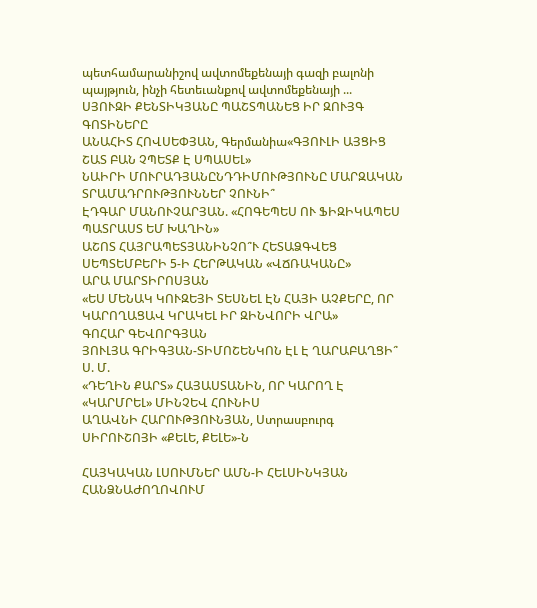պետհամարանիշով ավտոմեքենայի գազի բալոնի պայթյուն, ինչի հետեւանքով ավտոմեքենայի ...
ՍՅՈՒԶԻ ՔԵՆՏԻԿՅԱՆԸ ՊԱՇՏՊԱՆԵՑ ԻՐ ԶՈՒՅԳ ԳՈՏԻՆԵՐԸ
ԱՆԱՀԻՏ ՀՈՎՍԵՓՅԱՆ, Գերմանիա«ԳՅՈՒԼԻ ԱՅՑԻՑ ՇԱՏ ԲԱՆ ՉՊԵՏՔ Է ՍՊԱՍԵԼ»
ՆԱԻՐԻ ՄՈՒՐԱԴՅԱՆԸՆԴԴԻՄՈՒԹՅՈՒՆԸ ՄԱՐԶԱԿԱՆ ՏՐԱՄԱԴՐՈՒԹՅՈՒՆՆԵՐ ՉՈՒՆԻ՞
ԷԴԳԱՐ ՄԱՆՈՒՉԱՐՅԱՆ. «ՀՈԳԵՊԵՍ ՈՒ ՖԻԶԻԿԱՊԵՍ ՊԱՏՐԱՍՏ ԵՄ ԽԱՂԻՆ»
ԱՇՈՏ ՀԱՅՐԱՊԵՏՅԱՆԻՆՉՈ՞Ւ ՀԵՏԱՁԳՎԵՑ ՍԵՊՏԵՄԲԵՐԻ 5-Ի ՀԵՐԹԱԿԱՆ «ՎՃՌԱԿԱՆԸ»
ԱՐԱ ՄԱՐՏԻՐՈՍՅԱՆ
«ԵՍ ՄԵՆԱԿ ԿՈՒԶԵՅԻ ՏԵՍՆԵԼ ԷՆ ՀԱՅԻ ԱՉՔԵՐԸ, ՈՐ ԿԱՐՈՂԱՑԱՎ ԿՐԱԿԵԼ ԻՐ ԶԻՆՎՈՐԻ ՎՐԱ»
ԳՈՀԱՐ ԳԵՎՈՐԳՅԱՆ
ՅՈՒԼՅԱ ԳՐԻԳՅԱՆ-ՏԻՄՈՇԵՆԿՈՆ ԷԼ Է ՂԱՐԱԲԱՂՑԻ՞
Ս. Մ.
«ԴԵՂԻՆ ՔԱՐՏ» ՀԱՅԱՍՏԱՆԻՆ, ՈՐ ԿԱՐՈՂ Է «ԿԱՐՄՐԵԼ» ՄԻՆՉԵՎ ՀՈՒՆԻՍ
ԱՂԱՎՆԻ ՀԱՐՈՒԹՅՈՒՆՅԱՆ, Ստրասբուրգ
ՍԻՐՈՒՇՈՅԻ «ՔԵԼԵ, ՔԵԼԵ»-Ն

ՀԱՅԿԱԿԱՆ ԼՍՈՒՄՆԵՐ ԱՄՆ-Ի ՀԵԼՍԻՆԿՅԱՆ ՀԱՆՁՆԱԺՈՂՈՎՈՒՄ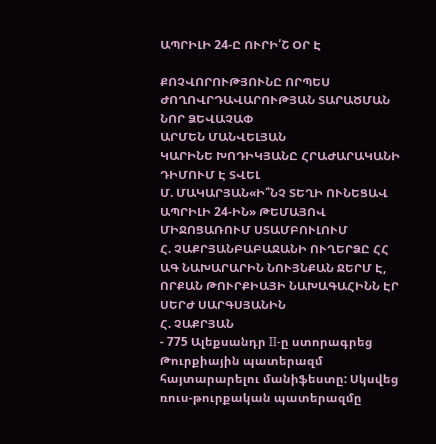ԱՊՐԻԼԻ 24-Ը ՈՒՐԻ՛Շ ՕՐ Է

ՔՈՉՎՈՐՈՒԹՅՈՒՆԸ ՈՐՊԵՍ ԺՈՂՈՎՐԴԱՎԱՐՈՒԹՅԱՆ ՏԱՐԱԾՄԱՆ ՆՈՐ ՁԵՎԱՉԱՓ
ԱՐՄԵՆ ՄԱՆՎԵԼՅԱՆ
ԿԱՐԻՆԵ ԽՈԴԻԿՅԱՆԸ ՀՐԱԺԱՐԱԿԱՆԻ ԴԻՄՈՒՄ Է ՏՎԵԼ
Մ. ՄԱԿԱՐՅԱՆ«Ի՞ՆՉ ՏԵՂԻ ՈՒՆԵՑԱՎ ԱՊՐԻԼԻ 24-ԻՆ» ԹԵՄԱՅՈՎ ՄԻՋՈՑԱՌՈՒՄ ՍՏԱՄԲՈՒԼՈՒՄ
Հ. ՉԱՔՐՅԱՆԲԱԲԱՋԱՆԻ ՈՒՂԵՐՁԸ ՀՀ ԱԳ ՆԱԽԱՐԱՐԻՆ ՆՈՒՅՆՔԱՆ ՋԵՐՄ Է, ՈՐՔԱՆ ԹՈՒՐՔԻԱՅԻ ՆԱԽԱԳԱՀԻՆՆ ԷՐ ՍԵՐԺ ՍԱՐԳՍՅԱՆԻՆ
Հ. ՉԱՔՐՅԱՆ
- 775 Ալեքսանդր II-ը ստորագրեց Թուրքիային պատերազմ հայտարարելու մանիֆեստը: Սկսվեց ռուս-թուրքական պատերազմը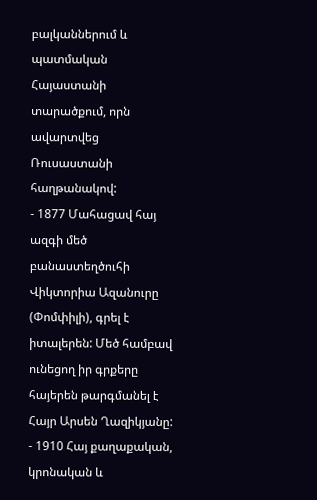բալկաններում և պատմական Հայաստանի տարածքում, որն ավարտվեց Ռուսաստանի հաղթանակով:
- 1877 Մահացավ հայ ազգի մեծ բանաստեղծուհի Վիկտորիա Ազանուրը (Փոմփիլի), գրել է իտալերեն: Մեծ համբավ ունեցող իր գրքերը հայերեն թարգմանել է Հայր Արսեն Ղազիկյանը:
- 1910 Հայ քաղաքական, կրոնական և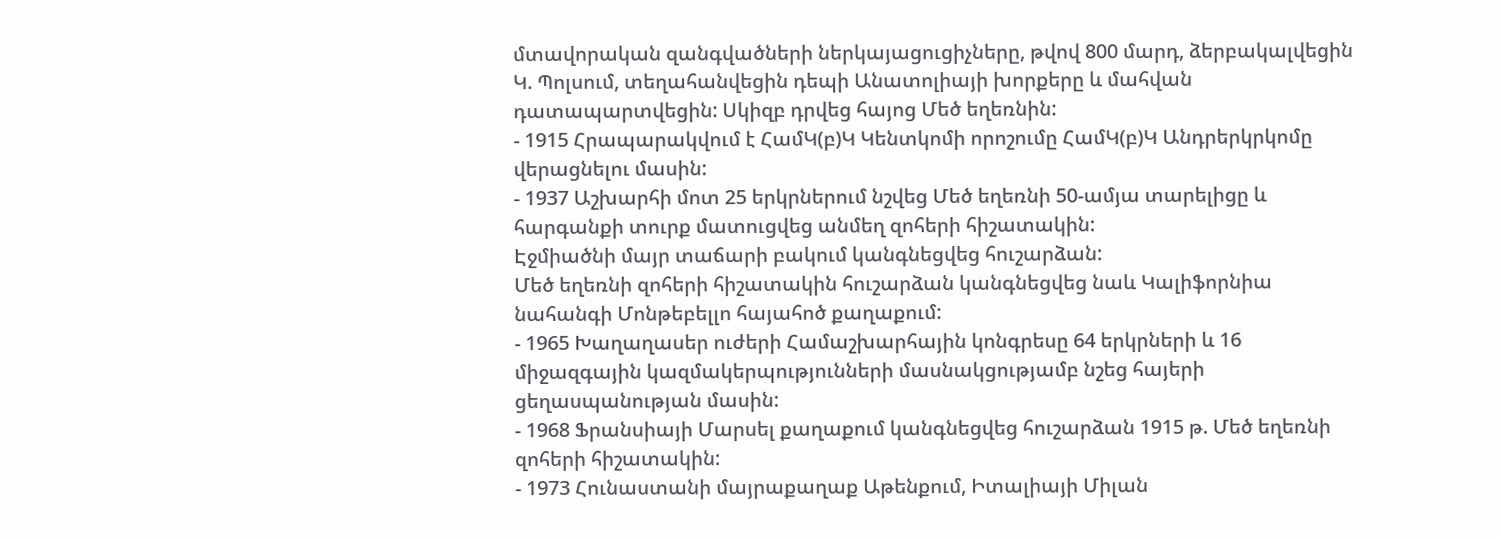մտավորական զանգվածների ներկայացուցիչները, թվով 800 մարդ, ձերբակալվեցին Կ. Պոլսում, տեղահանվեցին դեպի Անատոլիայի խորքերը և մահվան դատապարտվեցին: Սկիզբ դրվեց հայոց Մեծ եղեռնին:
- 1915 Հրապարակվում է ՀամԿ(բ)Կ Կենտկոմի որոշումը ՀամԿ(բ)Կ Անդրերկրկոմը վերացնելու մասին:
- 1937 Աշխարհի մոտ 25 երկրներում նշվեց Մեծ եղեռնի 50-ամյա տարելիցը և հարգանքի տուրք մատուցվեց անմեղ զոհերի հիշատակին:
Էջմիածնի մայր տաճարի բակում կանգնեցվեց հուշարձան:
Մեծ եղեռնի զոհերի հիշատակին հուշարձան կանգնեցվեց նաև Կալիֆորնիա նահանգի Մոնթեբելլո հայահոծ քաղաքում:
- 1965 Խաղաղասեր ուժերի Համաշխարհային կոնգրեսը 64 երկրների և 16 միջազգային կազմակերպությունների մասնակցությամբ նշեց հայերի ցեղասպանության մասին:
- 1968 Ֆրանսիայի Մարսել քաղաքում կանգնեցվեց հուշարձան 1915 թ. Մեծ եղեռնի զոհերի հիշատակին:
- 1973 Հունաստանի մայրաքաղաք Աթենքում, Իտալիայի Միլան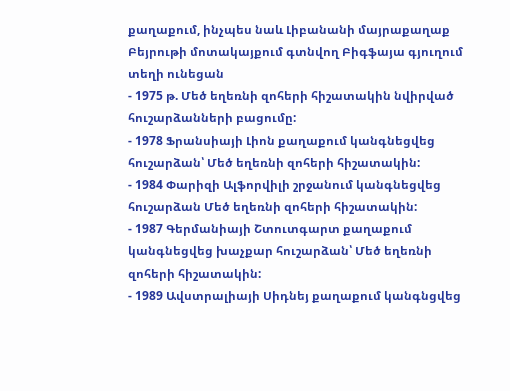քաղաքում, ինչպես նաև Լիբանանի մայրաքաղաք Բեյրութի մոտակայքում գտնվող Բիգֆայա գյուղում տեղի ունեցան
- 1975 թ. Մեծ եղեռնի զոհերի հիշատակին նվիրված հուշարձանների բացումը:
- 1978 Ֆրանսիայի Լիոն քաղաքում կանգնեցվեց հուշարձան՝ Մեծ եղեռնի զոհերի հիշատակին:
- 1984 Փարիզի Ալֆորվիլի շրջանում կանգնեցվեց հուշարձան Մեծ եղեռնի զոհերի հիշատակին:
- 1987 Գերմանիայի Շտուտգարտ քաղաքում կանգնեցվեց խաչքար հուշարձան՝ Մեծ եղեռնի զոհերի հիշատակին:
- 1989 Ավստրալիայի Սիդնեյ քաղաքում կանգնցվեց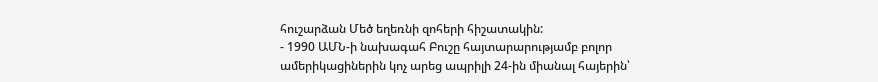հուշարձան Մեծ եղեռնի զոհերի հիշատակին:
- 1990 ԱՄՆ-ի նախագահ Բուշը հայտարարությամբ բոլոր ամերիկացիներին կոչ արեց ապրիլի 24-ին միանալ հայերին՝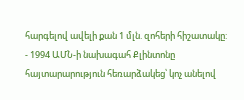հարգելով ավելի քան 1 մլն. զոհերի հիշատակը:
- 1994 ԱՄՆ-ի նախագահ Քլինտոնը հայտարարություն հեռարձակեց՝ կոչ անելով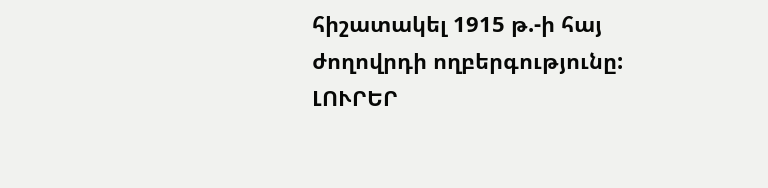հիշատակել 1915 թ.-ի հայ ժողովրդի ողբերգությունը:
ԼՈՒՐԵՐ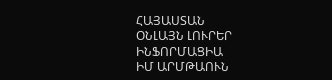ՀԱՅԱՍՏԱՆ
ՕՆԼԱՅՆ ԼՈՒՐԵՐ
ԻՆՖՈՐՄԱՑԻԱ
ԻՄ ԱՐՄԹԱՈՒՆ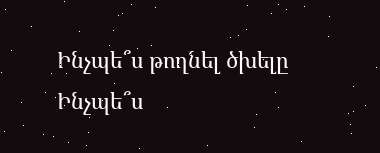Ինչպե՞ս թողնել ծխելը
Ինչպե՞ս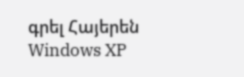գրել Հայերեն Windows XP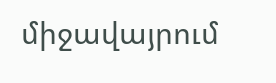միջավայրում